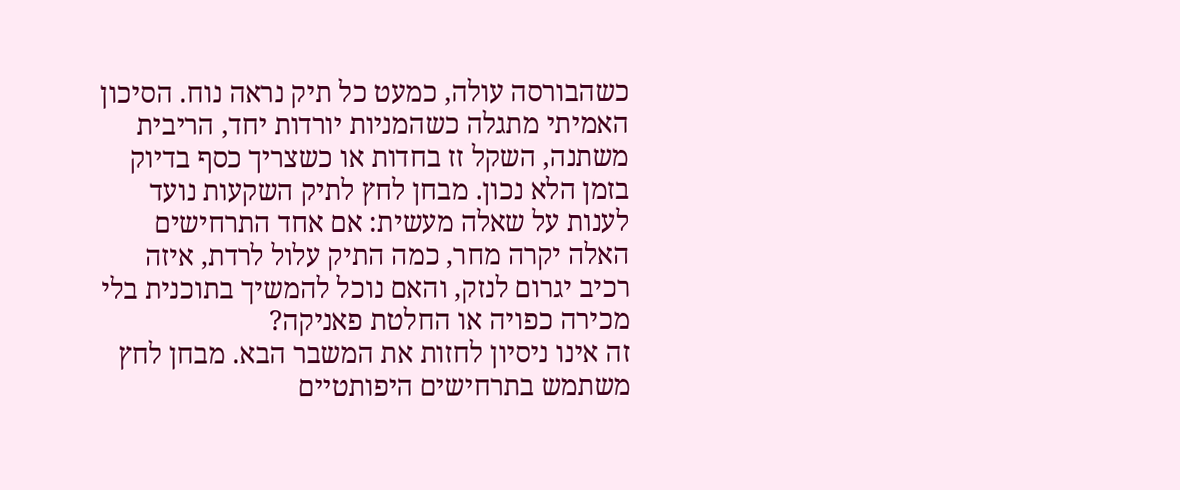כשהבורסה עולה, כמעט כל תיק נראה נוח. הסיכון האמיתי מתגלה כשהמניות יורדות יחד, הריבית משתנה, השקל זז בחדות או כשצריך כסף בדיוק בזמן הלא נכון. מבחן לחץ לתיק השקעות נועד לענות על שאלה מעשית: אם אחד התרחישים האלה יקרה מחר, כמה התיק עלול לרדת, איזה רכיב יגרום לנזק, והאם נוכל להמשיך בתוכנית בלי מכירה כפויה או החלטת פאניקה?
זה אינו ניסיון לחזות את המשבר הבא. מבחן לחץ משתמש בתרחישים היפותטיים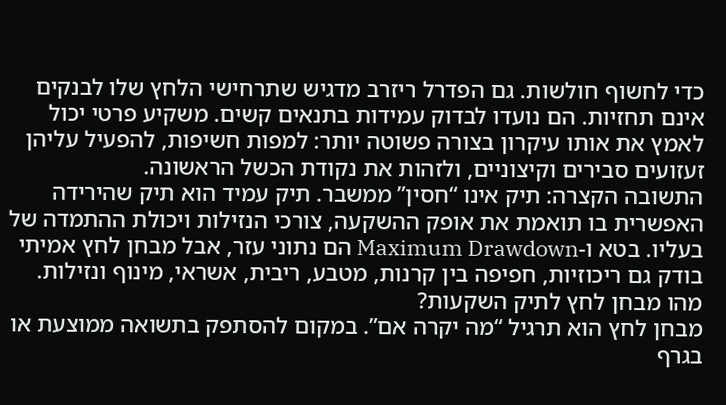כדי לחשוף חולשות. גם הפדרל ריזרב מדגיש שתרחישי הלחץ שלו לבנקים אינם תחזיות. הם נועדו לבדוק עמידות בתנאים קשים. משקיע פרטי יכול לאמץ את אותו עיקרון בצורה פשוטה יותר: למפות חשיפות, להפעיל עליהן זעזועים סבירים וקיצוניים, ולזהות את נקודת הכשל הראשונה.
התשובה הקצרה: תיק אינו “חסין” ממשבר. תיק עמיד הוא תיק שהירידה האפשרית בו תואמת את אופק ההשקעה, צורכי הנזילות ויכולת ההתמדה של בעליו. בטא ו-Maximum Drawdown הם נתוני עזר, אבל מבחן לחץ אמיתי בודק גם ריכוזיות, חפיפה בין קרנות, מטבע, ריבית, אשראי, מינוף ונזילות.
מהו מבחן לחץ לתיק השקעות?
מבחן לחץ הוא תרגיל “מה יקרה אם”. במקום להסתפק בתשואה ממוצעת או בגרף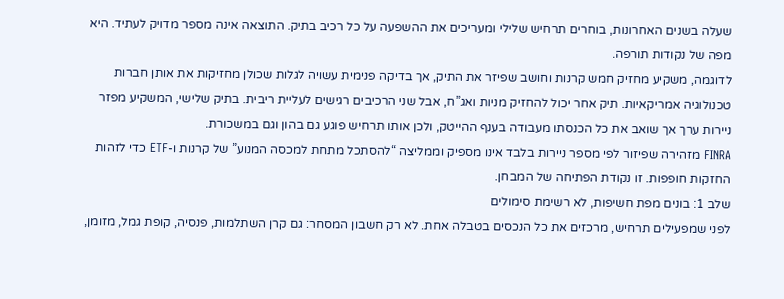שעלה בשנים האחרונות, בוחרים תרחיש שלילי ומעריכים את ההשפעה על כל רכיב בתיק. התוצאה אינה מספר מדויק לעתיד. היא מפה של נקודות תורפה.
לדוגמה, משקיע מחזיק חמש קרנות וחושב שפיזר את התיק, אך בדיקה פנימית עשויה לגלות שכולן מחזיקות את אותן חברות טכנולוגיה אמריקאיות. תיק אחר יכול להחזיק מניות ואג”ח, אבל שני הרכיבים רגישים לעליית ריבית. בתיק שלישי, המשקיע מפזר ניירות ערך אך שואב את כל הכנסתו מעבודה בענף ההייטק, ולכן אותו תרחיש פוגע גם בהון וגם במשכורת.
FINRA מזהירה שפיזור לפי מספר ניירות בלבד אינו מספיק וממליצה “להסתכל מתחת למכסה המנוע” של קרנות ו-ETF כדי לזהות החזקות חופפות. זו נקודת הפתיחה של המבחן.
שלב 1: בונים מפת חשיפות, לא רשימת סימולים
לפני שמפעילים תרחיש, מרכזים את כל הנכסים בטבלה אחת. לא רק חשבון המסחר: גם קרן השתלמות, פנסיה, קופת גמל, מזומן,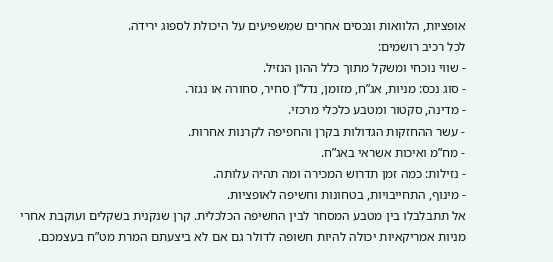אופציות, הלוואות ונכסים אחרים שמשפיעים על היכולת לספוג ירידה.
לכל רכיב רושמים:
- שווי נוכחי ומשקל מתוך כלל ההון הנזיל.
- סוג נכס: מניות, אג”ח, מזומן, נדל”ן סחיר, סחורה או נגזר.
- מדינה, סקטור ומטבע כלכלי מרכזי.
- עשר ההחזקות הגדולות בקרן והחפיפה לקרנות אחרות.
- מח”מ ואיכות אשראי באג”ח.
- נזילות: כמה זמן תדרוש המכירה ומה תהיה עלותה.
- מינוף, התחייבויות, בטחונות וחשיפה לאופציות.
אל תתבלבלו בין מטבע המסחר לבין החשיפה הכלכלית. קרן שנקנית בשקלים ועוקבת אחרי מניות אמריקאיות יכולה להיות חשופה לדולר גם אם לא ביצעתם המרת מט”ח בעצמכם.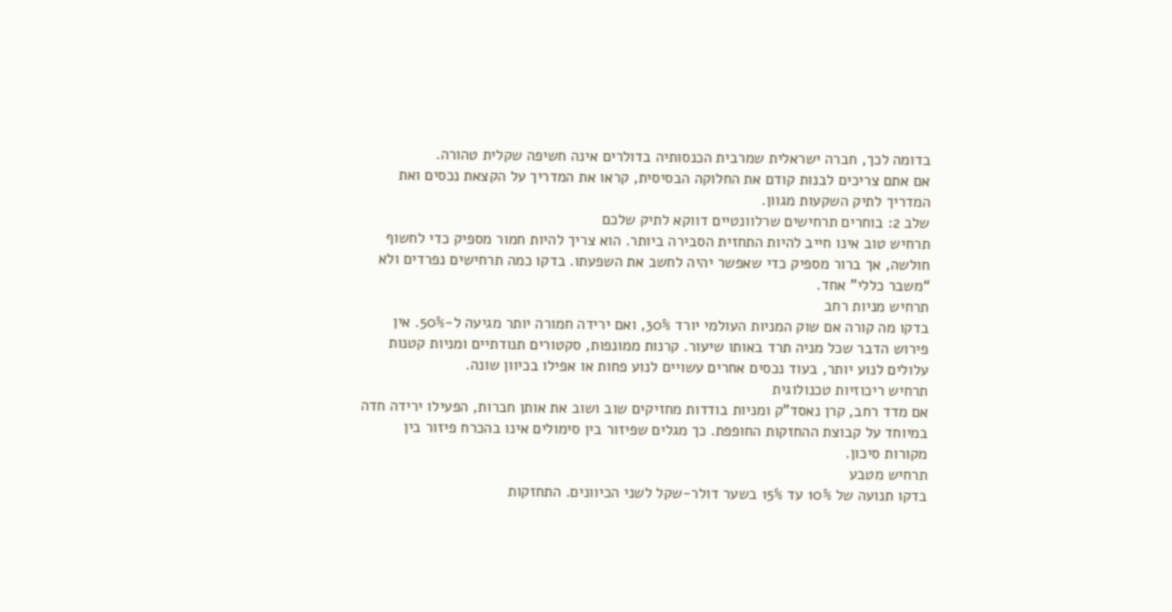בדומה לכך, חברה ישראלית שמרבית הכנסותיה בדולרים אינה חשיפה שקלית טהורה.
אם אתם צריכים לבנות קודם את החלוקה הבסיסית, קראו את המדריך על הקצאת נכסים ואת המדריך לתיק השקעות מגוון.
שלב 2: בוחרים תרחישים שרלוונטיים דווקא לתיק שלכם
תרחיש טוב אינו חייב להיות התחזית הסבירה ביותר. הוא צריך להיות חמור מספיק כדי לחשוף חולשה, אך ברור מספיק כדי שאפשר יהיה לחשב את השפעתו. בדקו כמה תרחישים נפרדים ולא “משבר כללי” אחד.
תרחיש מניות רחב
בדקו מה קורה אם שוק המניות העולמי יורד 30%, ואם ירידה חמורה יותר מגיעה ל-50%. אין פירוש הדבר שכל מניה תרד באותו שיעור. קרנות ממונפות, סקטורים תנודתיים ומניות קטנות עלולים לנוע יותר, בעוד נכסים אחרים עשויים לנוע פחות או אפילו בכיוון שונה.
תרחיש ריכוזיות טכנולוגית
אם מדד רחב, קרן נאסד”ק ומניות בודדות מחזיקים שוב ושוב את אותן חברות, הפעילו ירידה חדה במיוחד על קבוצת ההחזקות החופפת. כך מגלים שפיזור בין סימולים אינו בהכרח פיזור בין מקורות סיכון.
תרחיש מטבע
בדקו תנועה של 10% עד 15% בשער דולר-שקל לשני הכיוונים. התחזקות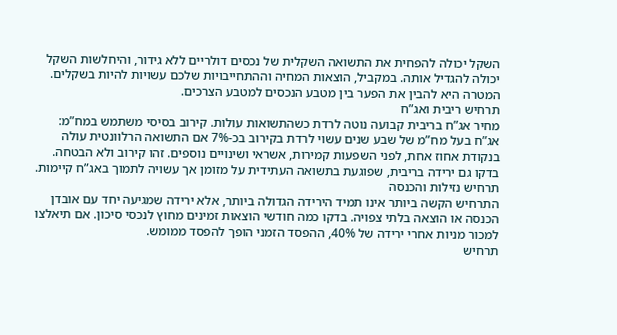השקל יכולה להפחית את התשואה השקלית של נכסים דולריים ללא גידור, והיחלשות השקל יכולה להגדיל אותה. במקביל, הוצאות המחיה וההתחייבויות שלכם עשויות להיות בשקלים. המטרה היא להבין את הפער בין מטבע הנכסים למטבע הצרכים.
תרחיש ריבית ואג”ח
מחיר אג”ח בריבית קבועה נוטה לרדת כשהתשואות עולות. קירוב בסיסי משתמש במח”מ: אג”ח בעל מח”מ של שבע שנים עשוי לרדת בקירוב בכ-7% אם התשואה הרלוונטית עולה בנקודת אחוז אחת, לפני השפעות קמירות, אשראי ושינויים נוספים. זהו קירוב ולא הבטחה. בדקו גם ירידה בריבית, שפוגעת בתשואה העתידית על מזומן אך עשויה לתמוך באג”ח קיימות.
תרחיש נזילות והכנסה
התרחיש הקשה ביותר אינו תמיד הירידה הגדולה ביותר, אלא ירידה שמגיעה יחד עם אובדן הכנסה או הוצאה בלתי צפויה. בדקו כמה חודשי הוצאות זמינים מחוץ לנכסי סיכון. אם תיאלצו למכור מניות אחרי ירידה של 40%, ההפסד הזמני הופך להפסד ממומש.
תרחיש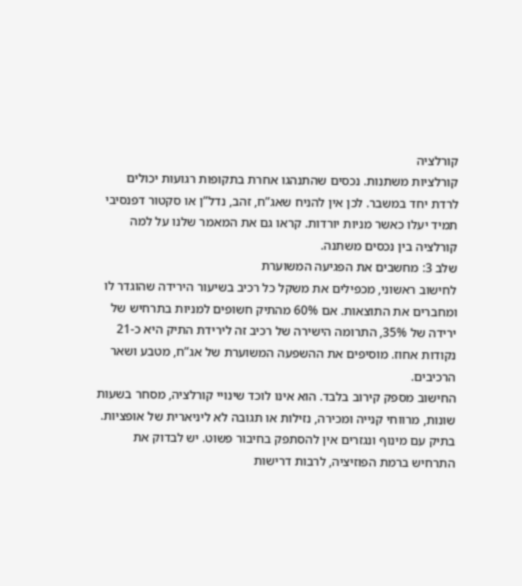קורלציה
קורלציות משתנות. נכסים שהתנהגו אחרת בתקופות רגועות יכולים לרדת יחד במשבר. לכן אין להניח שאג”ח, זהב, נדל”ן או סקטור דפנסיבי תמיד יעלו כאשר מניות יורדות. קראו גם את המאמר שלנו על למה קורלציה בין נכסים משתנה.
שלב 3: מחשבים את הפגיעה המשוערת
לחישוב ראשוני, מכפילים את משקל כל רכיב בשיעור הירידה שהוגדר לו ומחברים את התוצאות. אם 60% מהתיק חשופים למניות בתרחיש של ירידה של 35%, התרומה הישירה של רכיב זה לירידת התיק היא כ-21 נקודות אחוז. מוסיפים את ההשפעה המשוערת של אג”ח, מטבע ושאר הרכיבים.
החישוב מספק קירוב בלבד. הוא אינו לוכד שינויי קורלציה, מסחר בשעות שונות, מרווחי קנייה ומכירה, נזילות או תגובה לא ליניארית של אופציות. בתיק עם מינוף ונגזרים אין להסתפק בחיבור פשוט. יש לבדוק את התרחיש ברמת הפוזיציה, לרבות דרישות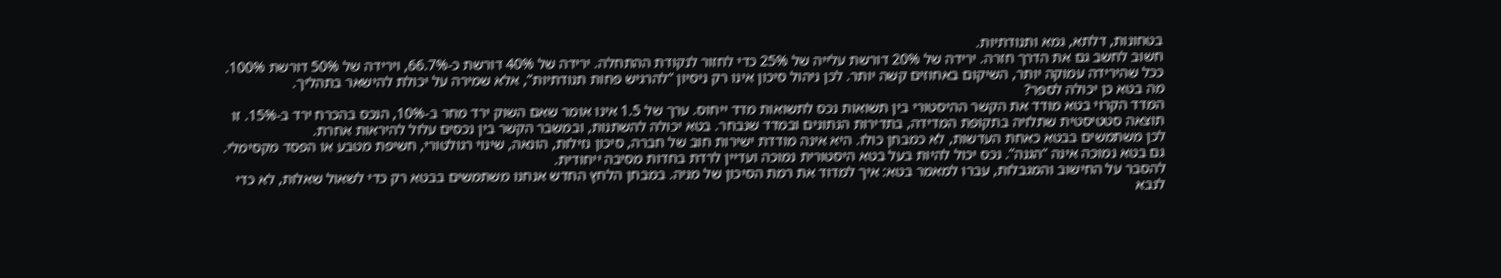בטחונות, דלתא, גמא ותנודתיות.
חשוב לחשב גם את הדרך חזרה. ירידה של 20% דורשת עלייה של 25% כדי לחזור לנקודת ההתחלה. ירידה של 40% דורשת כ-66.7%, וירידה של 50% דורשת 100%. ככל שהירידה עמוקה יותר, השיקום באחוזים קשה יותר. לכן ניהול סיכון אינו רק ניסיון “להרגיש פחות תנודתיות”, אלא שמירה על יכולת להישאר בתהליך.
מה בטא כן יכולה לספר?
המדד הקרוי בטא מודד את הקשר ההיסטורי בין תשואות נכס לתשואות מדד ייחוס. ערך של 1.5 אינו אומר שאם השוק ירד מחר ב-10%, הנכס בהכרח ירד ב-15%. זו תוצאה סטטיסטית שתלויה בתקופת המדידה, בתדירות הנתונים ובמדד שנבחר. בטא יכולה להשתנות, ובמשבר הקשר בין נכסים עלול להיראות אחרת.
לכן משתמשים בבטא כאחת העדשות, לא כמבחן כולו. היא אינה מודדת ישירות חוב של חברה, סיכון נזילות, הונאה, שינוי רגולטורי, חשיפת מטבע או הפסד מקסימלי. גם בטא נמוכה אינה “הגנה”. נכס יכול להיות בעל בטא היסטורית נמוכה ועדיין לרדת בחדות מסיבה ייחודית.
להסבר על החישוב והמגבלות, עברו למאמר בטא: איך למדוד את רמת הסיכון של מניה. במבחן הלחץ החדש אנחנו משתמשים בבטא רק כדי לשאול שאלות, לא כדי לנבא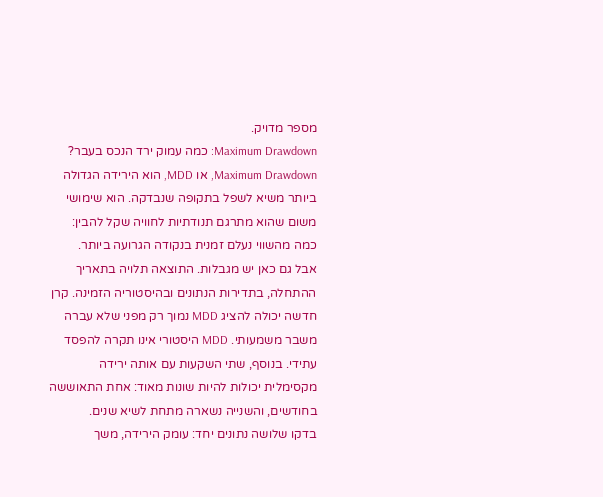מספר מדויק.
Maximum Drawdown: כמה עמוק ירד הנכס בעבר?
Maximum Drawdown, או MDD, הוא הירידה הגדולה ביותר משיא לשפל בתקופה שנבדקה. הוא שימושי משום שהוא מתרגם תנודתיות לחוויה שקל להבין: כמה מהשווי נעלם זמנית בנקודה הגרועה ביותר.
אבל גם כאן יש מגבלות. התוצאה תלויה בתאריך ההתחלה, בתדירות הנתונים ובהיסטוריה הזמינה. קרן חדשה יכולה להציג MDD נמוך רק מפני שלא עברה משבר משמעותי. MDD היסטורי אינו תקרה להפסד עתידי. בנוסף, שתי השקעות עם אותה ירידה מקסימלית יכולות להיות שונות מאוד: אחת התאוששה בחודשים, והשנייה נשארה מתחת לשיא שנים.
בדקו שלושה נתונים יחד: עומק הירידה, משך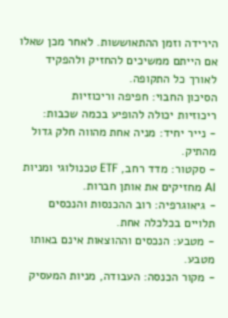הירידה וזמן ההתאוששות. לאחר מכן שאלו אם הייתם ממשיכים להחזיק ולהפקיד לאורך כל התקופה.
הסיכון החבוי: חפיפה וריכוזיות
ריכוזיות יכולה להופיע בכמה שכבות:
- נייר יחיד: מניה אחת מהווה חלק גדול מהתיק.
- סקטור: מדד רחב, ETF טכנולוגי ומניות AI מחזיקים את אותן חברות.
- גיאוגרפיה: רוב ההכנסות והנכסים תלויים בכלכלה אחת.
- מטבע: הנכסים וההוצאות אינם באותו מטבע.
- מקור הכנסה: העבודה, מניות המעסיק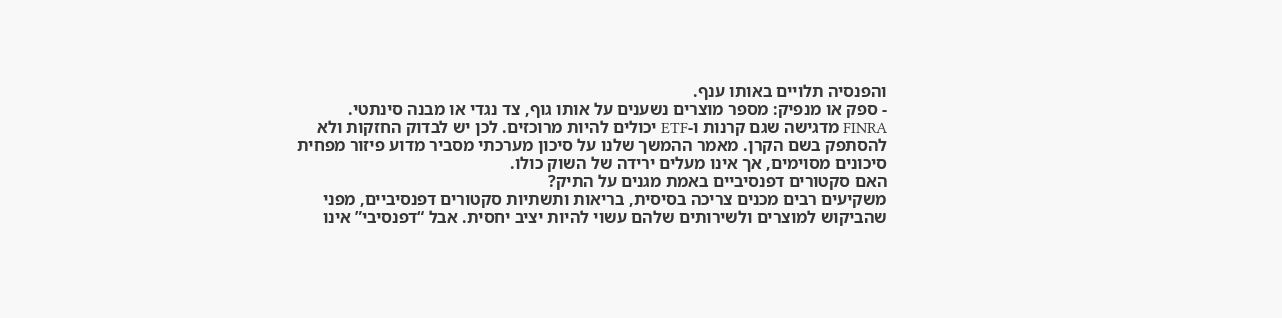והפנסיה תלויים באותו ענף.
- ספק או מנפיק: מספר מוצרים נשענים על אותו גוף, צד נגדי או מבנה סינתטי.
FINRA מדגישה שגם קרנות ו-ETF יכולים להיות מרוכזים. לכן יש לבדוק החזקות ולא להסתפק בשם הקרן. מאמר ההמשך שלנו על סיכון מערכתי מסביר מדוע פיזור מפחית סיכונים מסוימים, אך אינו מעלים ירידה של השוק כולו.
האם סקטורים דפנסיביים באמת מגנים על התיק?
משקיעים רבים מכנים צריכה בסיסית, בריאות ותשתיות סקטורים דפנסיביים, מפני שהביקוש למוצרים ולשירותים שלהם עשוי להיות יציב יחסית. אבל “דפנסיבי” אינו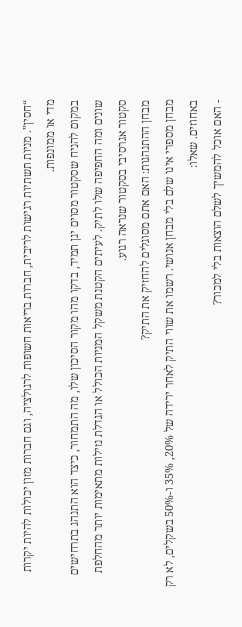“חסין”. מניות תשתיות רגישות לריבית, חברות בריאות חשופות לרגולציה, וגם חברות מזון יכולות להיות יקרות מדי או ממונפות.
במקום להניח שסקטור מסוים יגן תמיד, בדקו מהו מקור הסיכון שלו, מה התמחור, כיצד הוא התנהג בתרחישים שונים ומה החפיפה שלו לתיק. לעיתים הקטנת משקל המניות הכולל או הגדלת נזילות מתאימות יותר מהחלפת סקטור אגרסיבי בסקטור שנראה רגוע.
מבחן ההתנהגות: האם אתם מסוגלים להחזיק את התיק?
מבחן מספרי אינו שלם בלי מבחן אנושי. רשמו את שווי התיק לאחר ירידה של 20%, 35% ו-50% בשקלים, לא רק באחוזים. שאלו:
- האם אוכל להמשיך לשלם הוצאות בלי למכור?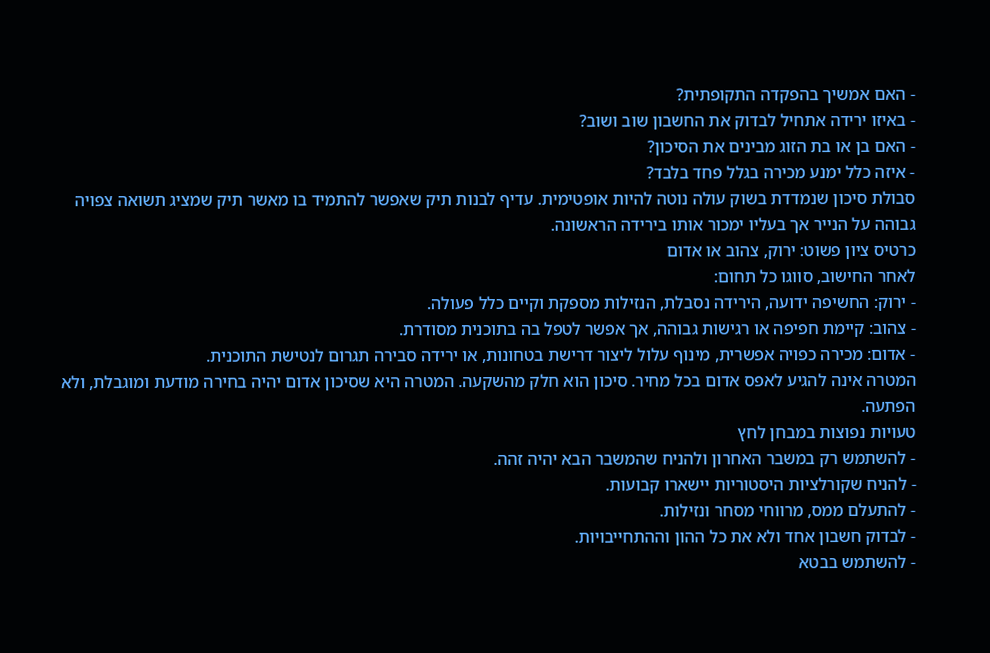- האם אמשיך בהפקדה התקופתית?
- באיזו ירידה אתחיל לבדוק את החשבון שוב ושוב?
- האם בן או בת הזוג מבינים את הסיכון?
- איזה כלל ימנע מכירה בגלל פחד בלבד?
סבולת סיכון שנמדדת בשוק עולה נוטה להיות אופטימית. עדיף לבנות תיק שאפשר להתמיד בו מאשר תיק שמציג תשואה צפויה גבוהה על הנייר אך בעליו ימכור אותו בירידה הראשונה.
כרטיס ציון פשוט: ירוק, צהוב או אדום
לאחר החישוב, סווגו כל תחום:
- ירוק: החשיפה ידועה, הירידה נסבלת, הנזילות מספקת וקיים כלל פעולה.
- צהוב: קיימת חפיפה או רגישות גבוהה, אך אפשר לטפל בה בתוכנית מסודרת.
- אדום: מכירה כפויה אפשרית, מינוף עלול ליצור דרישת בטחונות, או ירידה סבירה תגרום לנטישת התוכנית.
המטרה אינה להגיע לאפס אדום בכל מחיר. סיכון הוא חלק מהשקעה. המטרה היא שסיכון אדום יהיה בחירה מודעת ומוגבלת, ולא הפתעה.
טעויות נפוצות במבחן לחץ
- להשתמש רק במשבר האחרון ולהניח שהמשבר הבא יהיה זהה.
- להניח שקורלציות היסטוריות יישארו קבועות.
- להתעלם ממס, מרווחי מסחר ונזילות.
- לבדוק חשבון אחד ולא את כל ההון וההתחייבויות.
- להשתמש בבטא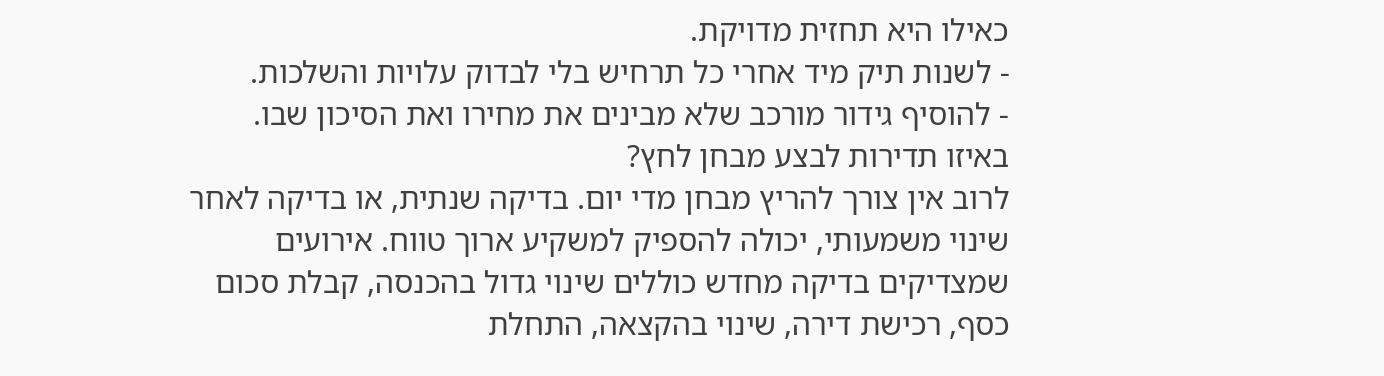כאילו היא תחזית מדויקת.
- לשנות תיק מיד אחרי כל תרחיש בלי לבדוק עלויות והשלכות.
- להוסיף גידור מורכב שלא מבינים את מחירו ואת הסיכון שבו.
באיזו תדירות לבצע מבחן לחץ?
לרוב אין צורך להריץ מבחן מדי יום. בדיקה שנתית, או בדיקה לאחר שינוי משמעותי, יכולה להספיק למשקיע ארוך טווח. אירועים שמצדיקים בדיקה מחדש כוללים שינוי גדול בהכנסה, קבלת סכום כסף, רכישת דירה, שינוי בהקצאה, התחלת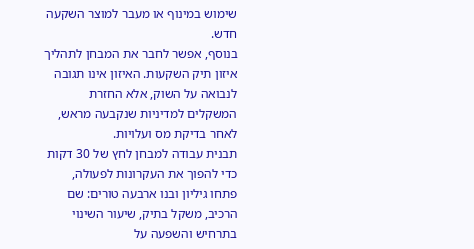שימוש במינוף או מעבר למוצר השקעה חדש.
בנוסף, אפשר לחבר את המבחן לתהליך איזון תיק השקעות. האיזון אינו תגובה לנבואה על השוק, אלא החזרת המשקלים למדיניות שנקבעה מראש, לאחר בדיקת מס ועלויות.
תבנית עבודה למבחן לחץ של 30 דקות
כדי להפוך את העקרונות לפעולה, פתחו גיליון ובנו ארבעה טורים: שם הרכיב, משקל בתיק, שיעור השינוי בתרחיש והשפעה על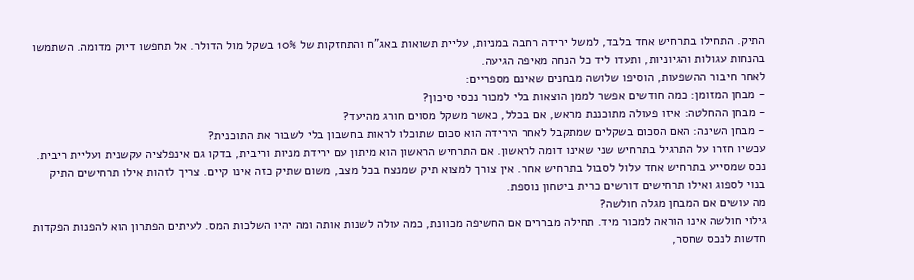התיק. התחילו בתרחיש אחד בלבד, למשל ירידה רחבה במניות, עליית תשואות באג”ח והתחזקות של 10% בשקל מול הדולר. אל תחפשו דיוק מדומה. השתמשו בהנחות עגולות והגיוניות, ותעדו ליד כל הנחה מאיפה הגיעה.
לאחר חיבור ההשפעות, הוסיפו שלושה מבחנים שאינם מספריים:
- מבחן המזומן: כמה חודשים אפשר לממן הוצאות בלי למכור נכסי סיכון?
- מבחן ההחלטה: איזו פעולה מתוכננת מראש, אם בכלל, כאשר משקל מסוים חורג מהיעד?
- מבחן השינה: האם הסכום בשקלים שמתקבל לאחר הירידה הוא סכום שתוכלו לראות בחשבון בלי לשבור את התוכנית?
עכשיו חזרו על התרגיל בתרחיש שני שאינו דומה לראשון. אם התרחיש הראשון הוא מיתון עם ירידת מניות וריבית, בדקו גם אינפלציה עקשנית ועליית ריבית. נכס שמסייע בתרחיש אחד עלול לסבול בתרחיש אחר. אין צורך למצוא תיק שמנצח בכל מצב, משום שתיק כזה אינו קיים. צריך לזהות אילו תרחישים התיק בנוי לספוג ואילו תרחישים דורשים כרית ביטחון נוספת.
מה עושים אם המבחן מגלה חולשה?
גילוי חולשה אינו הוראה למכור מיד. תחילה מבררים אם החשיפה מכוונת, כמה עולה לשנות אותה ומה יהיו השלכות המס. לעיתים הפתרון הוא להפנות הפקדות חדשות לנכס שחסר,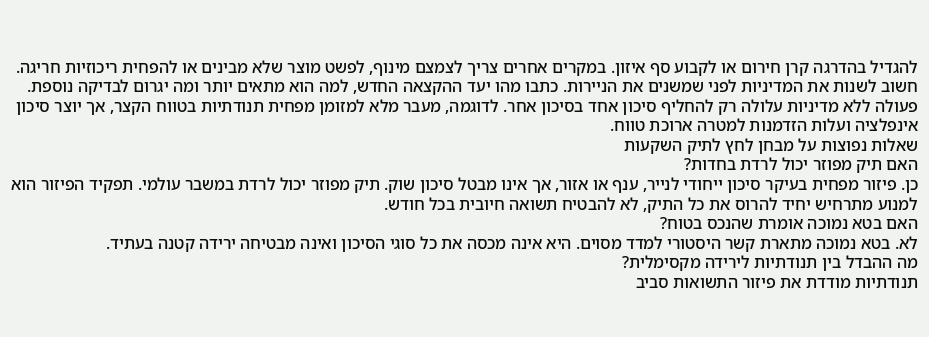להגדיל בהדרגה קרן חירום או לקבוע סף איזון. במקרים אחרים צריך לצמצם מינוף, לפשט מוצר שלא מבינים או להפחית ריכוזיות חריגה.
חשוב לשנות את המדיניות לפני שמשנים את הניירות. כתבו מהו יעד ההקצאה החדש, למה הוא מתאים יותר ומה יגרום לבדיקה נוספת. פעולה ללא מדיניות עלולה רק להחליף סיכון אחד בסיכון אחר. לדוגמה, מעבר מלא למזומן מפחית תנודתיות בטווח הקצר, אך יוצר סיכון אינפלציה ועלות הזדמנות למטרה ארוכת טווח.
שאלות נפוצות על מבחן לחץ לתיק השקעות
האם תיק מפוזר יכול לרדת בחדות?
כן. פיזור מפחית בעיקר סיכון ייחודי לנייר, ענף או אזור, אך אינו מבטל סיכון שוק. תיק מפוזר יכול לרדת במשבר עולמי. תפקיד הפיזור הוא למנוע מתרחיש יחיד להרוס את כל התיק, לא להבטיח תשואה חיובית בכל חודש.
האם בטא נמוכה אומרת שהנכס בטוח?
לא. בטא נמוכה מתארת קשר היסטורי למדד מסוים. היא אינה מכסה את כל סוגי הסיכון ואינה מבטיחה ירידה קטנה בעתיד.
מה ההבדל בין תנודתיות לירידה מקסימלית?
תנודתיות מודדת את פיזור התשואות סביב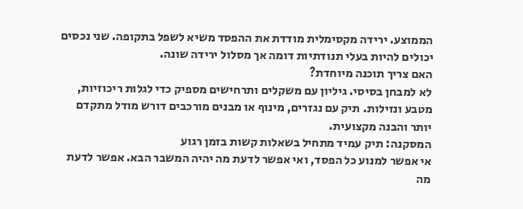הממוצע. ירידה מקסימלית מודדת את ההפסד משיא לשפל בתקופה. שני נכסים יכולים להיות בעלי תנודתיות דומה אך מסלול ירידה שונה.
האם צריך תוכנה מיוחדת?
לא למבחן בסיסי. גיליון עם משקלים ותרחישים מספיק כדי לגלות ריכוזיות, מטבע ונזילות. תיק עם נגזרים, מינוף או מבנים מורכבים דורש מודל מתקדם יותר והבנה מקצועית.
המסקנה: תיק עמיד מתחיל בשאלות קשות בזמן רגוע
אי אפשר למנוע כל הפסד, ואי אפשר לדעת מה יהיה המשבר הבא. אפשר לדעת מה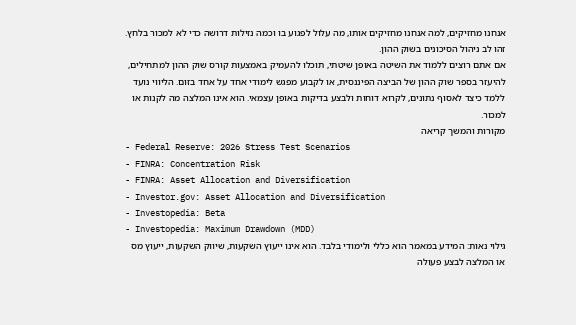אנחנו מחזיקים, למה אנחנו מחזיקים אותו, מה עלול לפגוע בו וכמה נזילות דרושה כדי לא למכור בלחץ. זהו לב ניהול הסיכונים בשוק ההון.
אם אתם רוצים ללמוד את השיטה באופן שיטתי, תוכלו להעמיק באמצעות קורס שוק ההון למתחילים, להיעזר בספר שוק ההון של הביצה הפיננסית, או לקבוע מפגש לימודי אחד על אחד בזום. הליווי נועד ללמד כיצד לאסוף נתונים, לקרוא דוחות ולבצע בדיקות באופן עצמאי. הוא אינו המלצה מה לקנות או למכור.
מקורות והמשך קריאה
- Federal Reserve: 2026 Stress Test Scenarios
- FINRA: Concentration Risk
- FINRA: Asset Allocation and Diversification
- Investor.gov: Asset Allocation and Diversification
- Investopedia: Beta
- Investopedia: Maximum Drawdown (MDD)
גילוי נאות: המידע במאמר הוא כללי ולימודי בלבד. הוא אינו ייעוץ השקעות, שיווק השקעות, ייעוץ מס או המלצה לבצע פעולה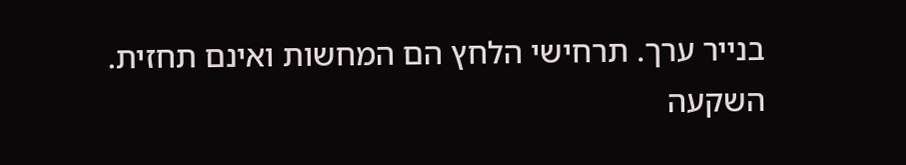בנייר ערך. תרחישי הלחץ הם המחשות ואינם תחזית. השקעה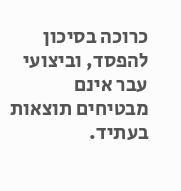כרוכה בסיכון להפסד, וביצועי עבר אינם מבטיחים תוצאות בעתיד.